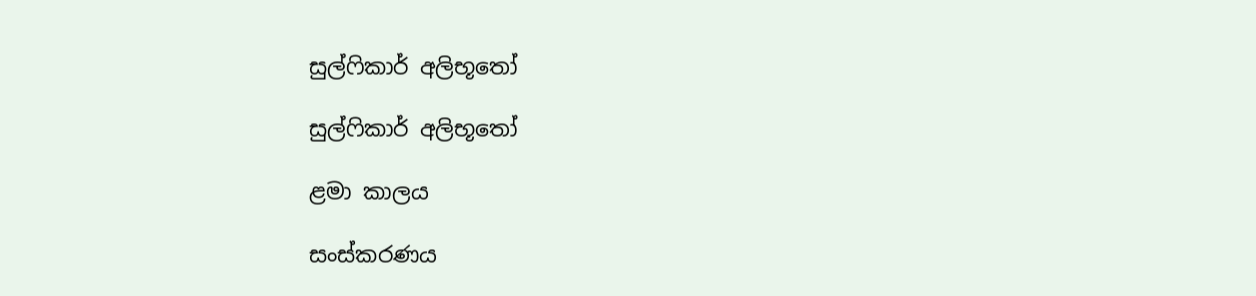සුල්ෆිකාර් අලිභූතෝ

සුල්ෆිකාර් අලිභූතෝ

ළමා කාලය

සංස්කරණය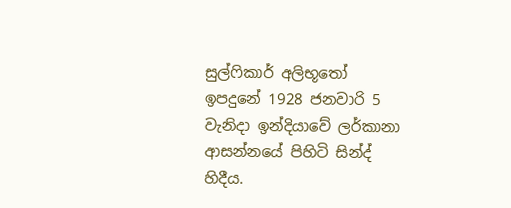සුල්ෆිකාර් අලිභූතෝ ඉපදුනේ 1928 ජනවාරි 5 වැනිදා ඉන්දියාවේ ලර්කානා ආසන්නයේ පිහිටි සින්ද් හිදීය.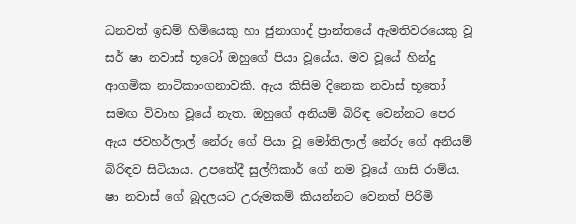ධනවත් ඉඩම් හිමියෙකු හා ජුනාගාද් ප්‍රාන්තයේ ඇමතිවරයෙකු වූ සර් ෂා නවාස් භූටෝ ඔහුගේ පියා වූයේය. මව වූයේ හින්දු ආගමික නාටිකාංගනාවකි. ඇය කිසිම දිනෙක නවාස් භූතෝ සමඟ විවාහ වූයේ නැත. ඔහුගේ අනියම් බිරිඳ වෙන්නට පෙර ඇය ජවහර්ලාල් නේරු ගේ පියා වූ මෝතිලාල් නේරු ගේ අනියම් බිරිඳව සිටියාය. උපතේදී සුල්ෆිකාර් ගේ නම වූයේ ගාසි රාම්ය. ෂා නවාස් ගේ බූදලයට උරුමකම් කියන්නට වෙනත් පිරිමි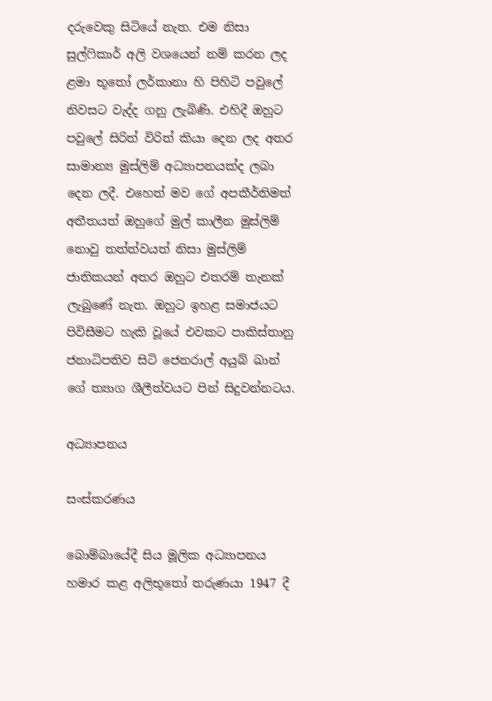දරුවෙකු සිටියේ නැත. එම නිසා සුල්ෆිකාර් අලි වශයෙන් නම් කරන ලද ළමා භූතෝ ලර්කානා හි පිහිටි පවුලේ නිවසට වැද්ද ගනු ලැබිණි. එහිදී ඔහුට පවුලේ සිරිත් විරිත් කියා දෙන ලද අතර සාමාන්‍ය මුස්ලිම් අධ්‍යාපනයක්ද ලබා දෙන ලදී. එහෙත් මව ගේ අපකීර්තිමත් අතීතයත් ඔහුගේ මුල් කාලීන මුස්ලිම් නොවු තත්ත්වයත් නිසා මුස්ලිම් ජාතිකයන් අතර ඔහුට එතරම් තැනක් ලැබුණේ නැත. ඔහුට ඉහළ සමාජයට පිවිසීමට හැකි වූයේ එවකට පාකිස්තානු ජනාධිපතිව සිටි ජෙනරාල් අයුබ් ඛාන් ගේ ත්‍යාග ශීලීත්වයට පින් සිදුවන්නටය.

අධ්‍යාපනය

සංස්කරණය

බොම්බායේදී සිය මූලික අධ්‍යාපනය හමාර කළ අලිභූතෝ තරුණයා 1947 දී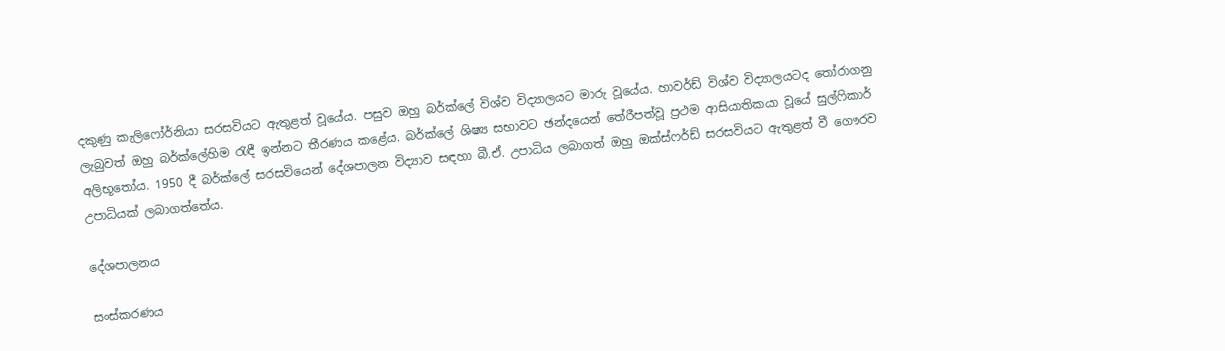දකුණු කැලිෆෝර්නියා සරසවියට ඇතුළත් වූයේය. පසුව ඔහු බර්ක්ලේ විශ්ව විද්‍යාලයට මාරු වූයේය. හාවර්ඩ් විශ්ව විද්‍යාලයටද තෝරාගනු ලැබුවත් ඔහු බර්ක්ලේහිම රැඳී ඉන්නට තීරණය කළේය. බර්ක්ලේ ශිෂ්‍ය සභාවට ඡන්දයෙන් තේරීපත්වූ ප්‍රථම ආසියාතිකයා වූයේ සුල්ෆිකාර් අලිභූතෝය. 1950 දී බර්ක්ලේ සරසවියෙන් දේශපාලන විද්‍යාව සඳහා බී.ඒ. උපාධිය ලබාගත් ඔහු ඔක්ස්ෆර්ඩ් සරසවියට ඇතුළත් වී ගෞරව උපාධියක් ලබාගත්තේය.

දේශපාලනය

සංස්කරණය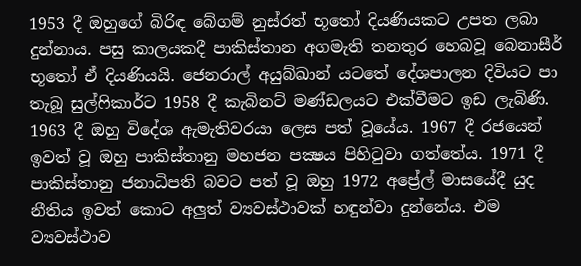1953 දී ඔහුගේ බිරිඳ බේගම් නුස්රත් භූතෝ දියණියකට උපත ලබා දුන්නාය. පසු කාලයකදී පාකිස්තාන අගමැති තනතුර හෙබවූ බෙනාසීර් භූතෝ ඒ දියණියයි. ජෙනරාල් අයුබ්ඛාන් යටතේ දේශපාලන දිවියට පා තැබූ සුල්ෆිකාර්ට 1958 දී කැබිනට් මණ්ඩලයට එක්වීමට ඉඩ ලැබිණි. 1963 දී ඔහු විදේශ ඇමැතිවරයා ලෙස පත් වූයේය. 1967 දී රජයෙන් ඉවත් වූ ඔහු පාකිස්තානු මහජන පක්‍ෂය පිහිටුවා ගත්තේය. 1971 දී පාකිස්තානු ජනාධිපති බවට පත් වූ ඔහු 1972 අප්‍රේල් මාසයේදී යුද නීතිය ඉවත් කොට අලුත් ව්‍යවස්ථාවක් හඳුන්වා දුන්නේය. එම ව්‍යවස්ථාව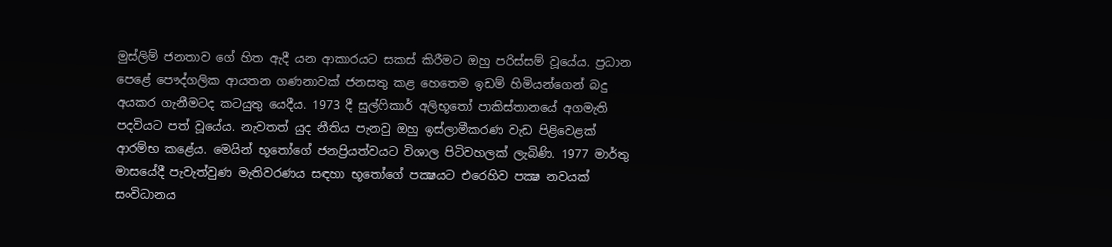මුස්ලිම් ජනතාව ගේ හිත ඇදී යන ආකාරයට සකස් කිරීමට ඔහු පරිස්සම් වූයේය. ප්‍රධාන පෙළේ පෞද්ගලික ආයතන ගණනාවක් ජනසතු කළ හෙතෙම ඉඩම් හිමියන්ගෙන් බදු අයකර ගැනීමටද කටයුතු යෙදීය. 1973 දී සුල්ෆිකාර් අලිභූතෝ පාකිස්තානයේ අගමැති පදවියට පත් වූයේය. නැවතත් යුද නීතිය පැනවු ඔහු ඉස්ලාමීකරණ වැඩ පිළිවෙළක් ආරම්භ කළේය. මෙයින් භූතෝගේ ජනප්‍රියත්වයට විශාල පිටිවහලක් ලැබිණි. 1977 මාර්තු මාසයේදී පැවැත්වුණ මැතිවරණය සඳහා භූතෝගේ පක්‍ෂයට එරෙහිව පක්‍ෂ නවයක් සංවිධානය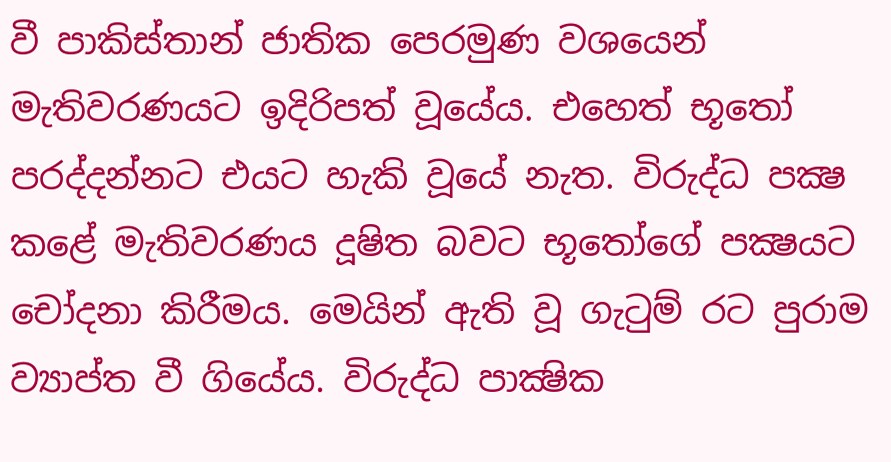වී පාකිස්තාන් ජාතික පෙරමුණ වශයෙන් මැතිවරණයට ඉදිරිපත් වූයේය. එහෙත් භූතෝ පරද්දන්නට එයට හැකි වූයේ නැත. විරුද්ධ පක්‍ෂ කළේ මැතිවරණය දූෂිත බවට භූතෝගේ පක්‍ෂයට චෝදනා කිරීමය. මෙයින් ඇති වූ ගැටුම් රට පුරාම ව්‍යාප්ත වී ගියේය. විරුද්ධ පාක්‍ෂික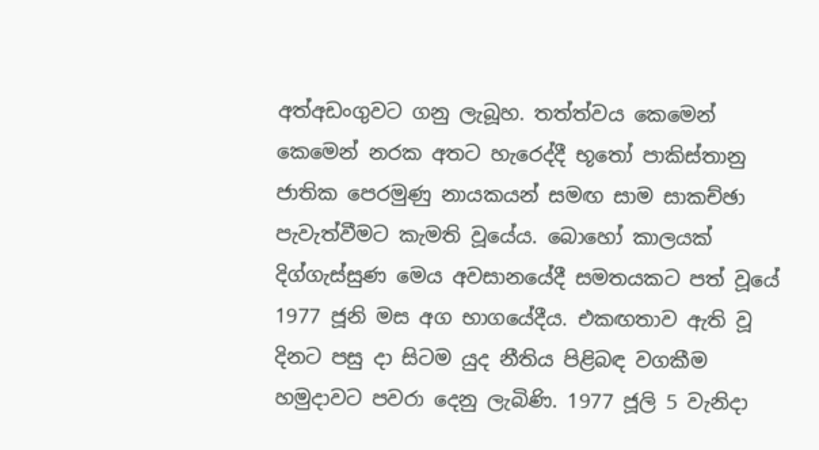අත්අඩංගුවට ගනු ලැබූහ. තත්ත්වය කෙමෙන් කෙමෙන් නරක අතට හැරෙද්දී භූතෝ පාකිස්තානු ජාතික පෙරමුණු නායකයන් සමඟ සාම සාකච්ඡා පැවැත්වීමට කැමති වූයේය. බොහෝ කාලයක් දිග්ගැස්සුණ මෙය අවසානයේදී සමතයකට පත් වූයේ 1977 ජූනි මස අග භාගයේදීය. එකඟතාව ඇති වූ දිනට පසු දා සිටම යුද නීතිය පිළිබඳ වගකීම හමුදාවට පවරා දෙනු ලැබිණි. 1977 ජූලි 5 වැනිදා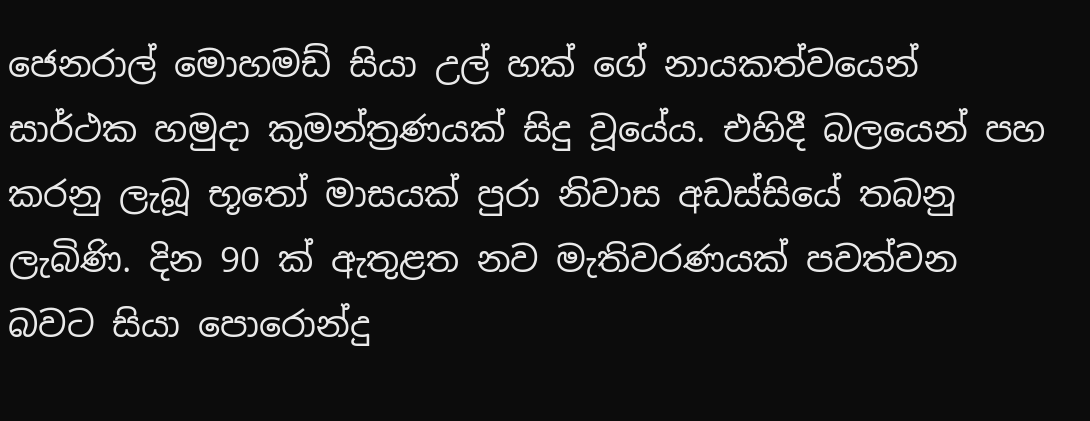ජෙනරාල් මොහමඩ් සියා උල් හක් ගේ නායකත්වයෙන් සාර්ථක හමුදා කුමන්ත්‍රණයක් සිදු වූයේය. එහිදී බලයෙන් පහ කරනු ලැබූ භූතෝ මාසයක් පුරා නිවාස අඩස්සියේ තබනු ලැබිණි. දින 90 ක් ඇතුළත නව මැතිවරණයක් පවත්වන බවට සියා පොරොන්දු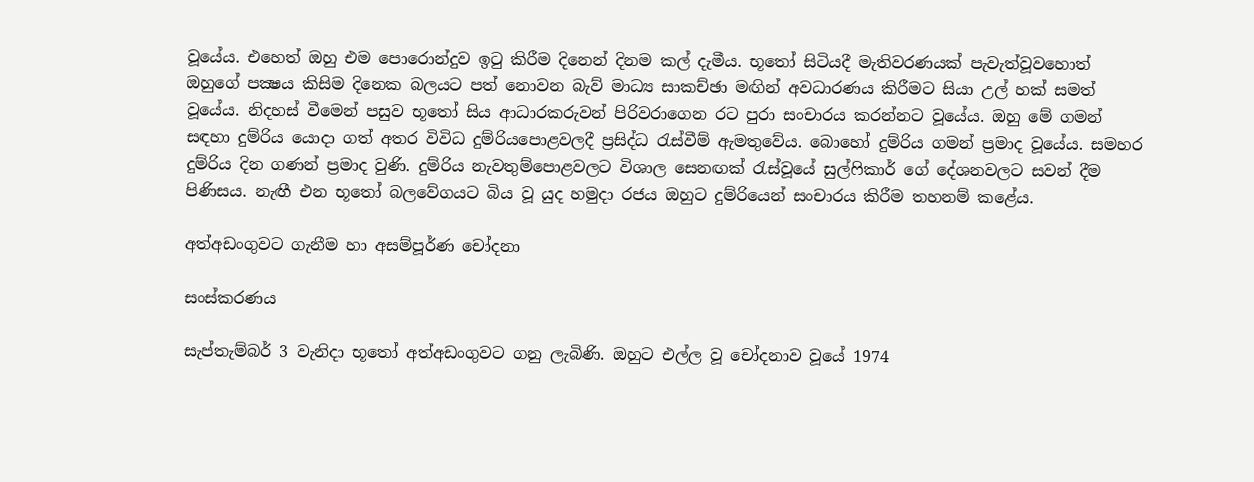වූයේය. එහෙත් ඔහු එම පොරොන්දුව ඉටු කිරීම දිනෙන් දිනම කල් දැමීය. භූතෝ සිටියදී මැතිවරණයක් පැවැත්වූවහොත් ඔහුගේ පක්‍ෂය කිසිම දිනෙක බලයට පත් නොවන බැව් මාධ්‍ය සාකච්ඡා මඟින් අවධාරණය කිරීමට සියා උල් හක් සමත් වූයේය. නිදහස් වීමෙන් පසුව භූතෝ සිය ආධාරකරුවන් පිරිවරාගෙන රට පුරා සංචාරය කරන්නට වූයේය. ඔහු මේ ගමන් සඳහා දුම්රිය යොදා ගත් අතර විවිධ දුම්රියපොළවලදී ප්‍රසිද්ධ රැස්වීම් ඇමතුවේය. බොහෝ දුම්රිය ගමන් ප්‍රමාද වූයේය. සමහර දුම්රිය දින ගණන් ප්‍රමාද වුණි. දුම්රිය නැවතුම්පොළවලට විශාල සෙනඟක් රැස්වූයේ සුල්ෆිකාර් ගේ දේශනවලට සවන් දීම පිණිසය. නැඟී එන භූතෝ බලවේගයට බිය වූ යුද හමුදා රජය ඔහුට දුම්රියෙන් සංචාරය කිරීම තහනම් කළේය.

අත්අඩංගුවට ගැනීම හා අසම්පූර්ණ චෝදනා

සංස්කරණය

සැප්තැම්බර් 3 වැනිදා භූතෝ අත්අඩංගුවට ගනු ලැබිණි. ඔහුට එල්ල වූ චෝදනාව වූයේ 1974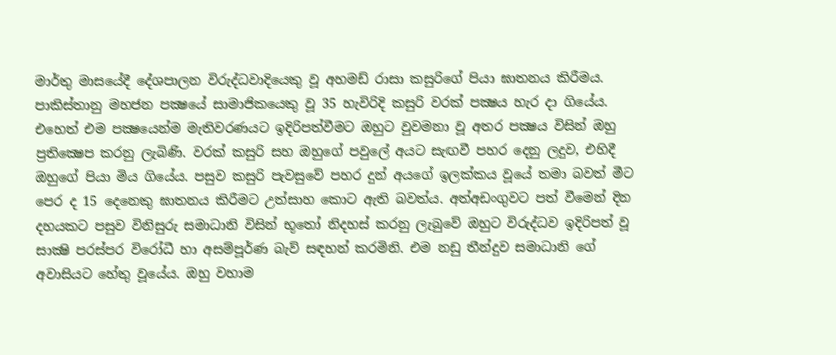මාර්තු මාසයේදී දේශපාලන විරුද්ධවාදියෙකු වූ අහමඩ් රාසා කසුරිගේ පියා ඝාතනය කිරීමය. පාකිස්තානු මහජන පක්‍ෂයේ සාමාජිකයෙකු වූ 35 හැවිරිදි කසුරි වරක් පක්‍ෂය හැර දා ගියේය. එහෙත් එම පක්‍ෂයෙන්ම මැතිවරණයට ඉදිරිපත්වීමට ඔහුට වුවමනා වූ අතර පක්‍ෂය විසින් ඔහු ප්‍රතික්‍ෂෙප කරනු ලැබිණි. වරක් කසුරි සහ ඔහුගේ පවුලේ අයට සැඟවී පහර දෙනු ලදුව, එහිදී ඔහුගේ පියා මිය ගියේය. පසුව කසුරි පැවසුවේ පහර දුන් අයගේ ඉලක්කය වූයේ තමා බවත් මීට පෙර ද 15 දෙනෙකු ඝාතනය කිරීමට උත්සාහ කොට ඇති බවත්ය. අත්අඩංගුවට පත් වීමෙන් දින දහයකට පසුව විනිසුරු සමාධානි විසින් භූතෝ නිදහස් කරනු ලැබුවේ ඔහුට විරුද්ධව ඉදිරිපත් වූ සාක්‍ෂි පරස්පර විරෝධී හා අසම්පූර්ණ බැව් සඳහන් කරමිනි. එම නඩු තීන්දුව සමාධානි ගේ අවාසියට හේතු වූයේය. ඔහු වහාම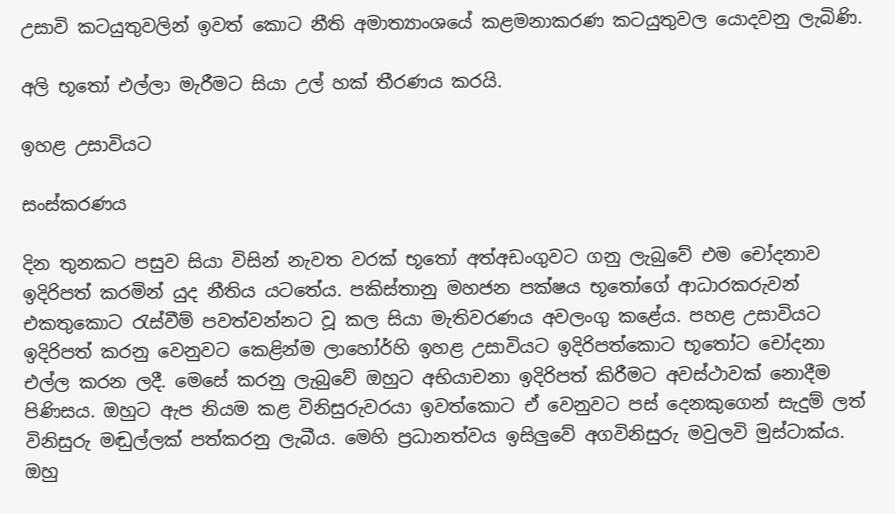උසාවි කටයුතුවලින් ඉවත් කොට නීති අමාත්‍යාංශයේ කළමනාකරණ කටයුතුවල යොදවනු ලැබිණි.

අලි භූතෝ එල්ලා මැරීමට සියා උල් හක් තීරණය කරයි.

ඉහළ උසාවියට

සංස්කරණය

දින තුනකට පසුව සියා විසින් නැවත වරක් භූතෝ අත්අඩංගුවට ගනු ලැබුවේ එම චෝදනාව ඉදිරිපත් කරමින් යුද නීතිය යටතේය. පකිස්තානු මහජන පක්ෂය භූතෝගේ ආධාරකරුවන් එකතුකොට රැස්වීම් පවත්වන්නට වූ කල සියා මැතිවරණය අවලංගු කළේය. පහළ උසාවියට ඉදිරිපත් කරනු වෙනුවට කෙළින්ම ලාහෝර්හි ඉහළ උසාවියට ඉදිරිපත්කොට භූතෝට චෝදනා එල්ල කරන ලදී. මෙසේ කරනු ලැබුවේ ඔහුට අභියාචනා ඉදිරිපත් කිරීමට අවස්ථාවක් නොදීම පිණිසය. ඔහුට ඇප නියම කළ විනිසුරුවරයා ඉවත්කොට ඒ වෙනුවට පස් දෙනකුගෙන් සැදුම් ලත් විනිසුරු මඬුල්ලක් පත්කරනු ලැබීය. මෙහි ප්‍රධානත්වය ඉසිලුවේ අගවිනිසුරු මවුලවි මුස්ටාක්ය. ඔහු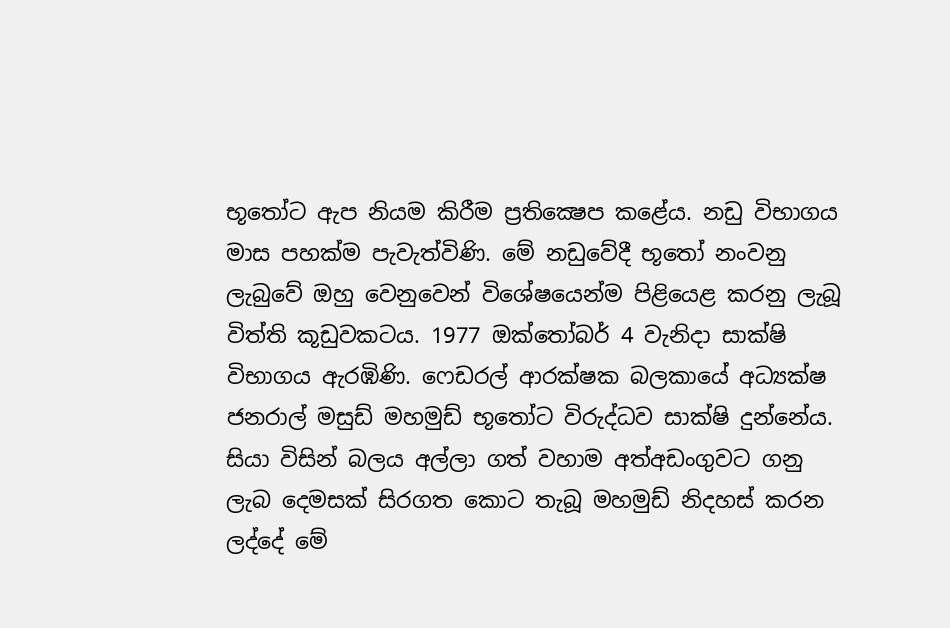භූතෝට ඇප නියම කිරීම ප්‍රතික්‍ෂෙප කළේය. නඩු විභාගය මාස පහක්ම පැවැත්විණි. මේ නඩුවේදී භූතෝ නංවනු ලැබුවේ ඔහු වෙනුවෙන් විශේෂයෙන්ම පිළියෙළ කරනු ලැබූ විත්ති කූඩුවකටය. 1977 ඔක්තෝබර් 4 වැනිදා සාක්ෂි විභාගය ඇරඹිණි. ෆෙඩරල් ආරක්ෂක බලකායේ අධ්‍යක්ෂ ජනරාල් මසුඩ් මහමුඩ් භූතෝට විරුද්ධව සාක්ෂි දුන්නේය. සියා විසින් බලය අල්ලා ගත් වහාම අත්අඩංගුවට ගනු ලැබ දෙමසක් සිරගත කොට තැබූ මහමුඩ් නිදහස් කරන ලද්දේ මේ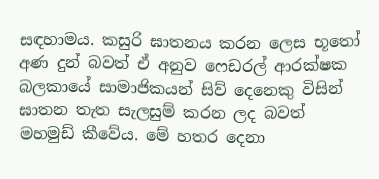සඳහාමය. කසුරි ඝාතනය කරන ලෙස භූතෝ අණ දුන් බවත් ඒ අනුව ෆෙඩරල් ආරක්ෂක බලකායේ සාමාජිකයන් සිව් දෙනෙකු විසින් ඝාතන තැත සැලසුම් කරන ලද බවත් මහමුඩ් කීවේය. මේ හතර දෙනා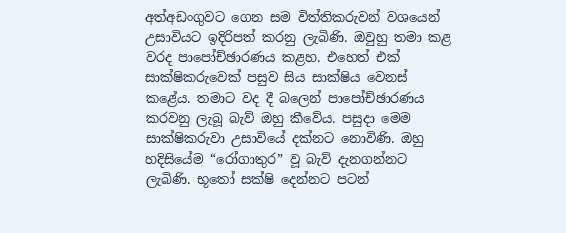අත්අඩංගුවට ගෙන සම විත්තිකරුවන් වශයෙන් උසාවියට ඉදිරිපත් කරනු ලැබිණි. ඔවුහු තමා කළ වරද පාපෝච්ඡාරණය කළහ. එහෙත් එක් සාක්ෂිකරුවෙක් පසුව සිය සාක්ෂිය වෙනස් කළේය. තමාට වද දී බලෙන් පාපෝච්ඡාරණය කරවනු ලැබූ බැව් ඔහු කීවේය. පසුදා මෙම සාක්ෂිකරුවා උසාවියේ දක්නට නොවිණි. ඔහු හදිසියේම “රෝගාතුර” වූ බැව් දැනගන්නට ලැබිණි. භූතෝ සක්ෂි දෙන්නට පටන්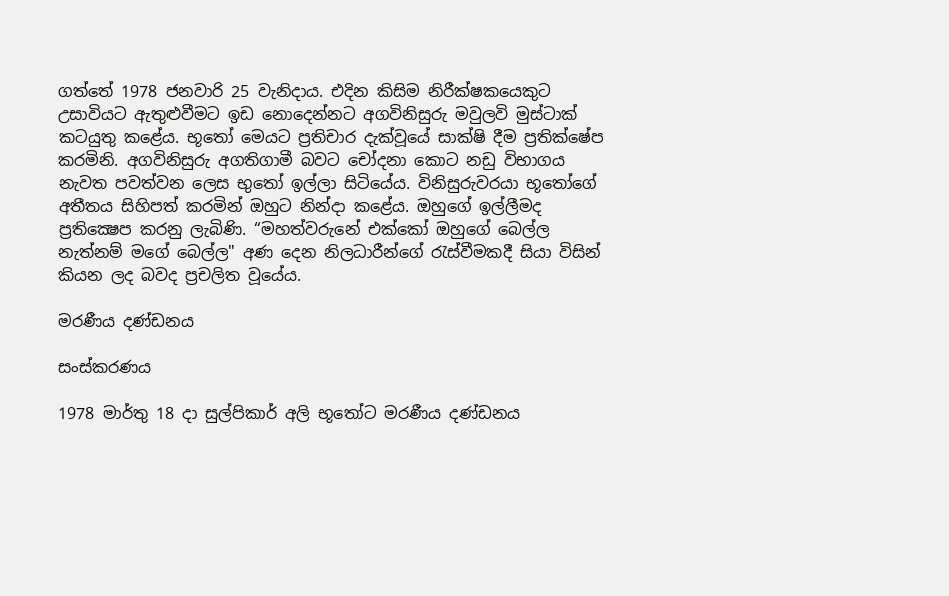ගත්තේ 1978 ජනවාරි 25 වැනිදාය. එදින කිසිම නිරීක්ෂකයෙකුට උසාවියට ඇතුළුවීමට ඉඩ නොදෙන්නට අගවිනිසුරු මවුලවි මුස්ටාක් කටයුතු කළේය. භූතෝ මෙයට ප්‍රතිචාර දැක්වූයේ සාක්ෂි දීම ප්‍රතික්ෂේප කරමිනි. අගවිනිසුරු අගතිගාමී බවට චෝදනා කොට නඩු විභාගය නැවත පවත්වන ලෙස භුතෝ ඉල්ලා සිටියේය. විනිසුරුවරයා භූතෝගේ අතීතය සිහිපත් කරමින් ඔහුට නින්දා කළේය. ඔහුගේ ඉල්ලීමද ප්‍රතික්‍ෂෙප කරනු ලැබිණි. “මහත්වරුනේ එක්කෝ ඔහුගේ බෙල්ල නැත්නම් මගේ බෙල්ල" අණ දෙන නිලධාරීන්ගේ රැස්වීමකදී සියා විසින් කියන ලද බවද ප්‍රචලිත වූයේය.

මරණීය දණ්ඩනය

සංස්කරණය

1978 මාර්තු 18 දා සුල්පිකාර් අලි භූතෝට මරණීය දණ්ඩනය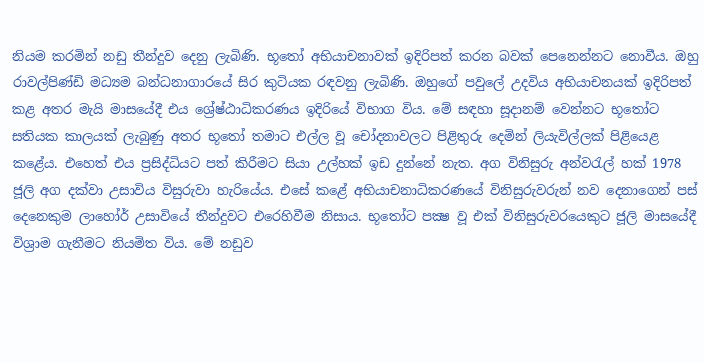නියම කරමින් නඩු තීන්දුව දෙනු ලැබිණි. භූතෝ අභියාචනාවක් ඉදිරිපත් කරන බවක් පෙනෙන්නට නොවීය. ඔහු රාවල්පිණ්ඩි මධ්‍යම බන්ධනාගාරයේ සිර කුටියක රඳවනු ලැබිණි. ඔහුගේ පවුලේ උදවිය අභියාචනයක් ඉදිරිපත් කළ අතර මැයි මාසයේදී එය ශ්‍රේෂ්ඨාධිකරණය ඉදිරියේ විභාග විය. මේ සඳහා සූදානම් වෙන්නට භූතෝට සතියක කාලයක් ලැබුණු අතර භූතෝ තමාට එල්ල වූ චෝදනාවලට පිළිතුරු දෙමින් ලියැවිල්ලක් පිළියෙළ කළේය. එහෙත් එය ප්‍රසිද්ධියට පත් කිරීමට සියා උල්හක් ඉඩ දුන්නේ නැත. අග විනිසුරු අන්වරැල් හක් 1978 ජූලි අග දක්වා උසාවිය විසුරුවා හැරියේය. එසේ කළේ අභියාචනාධිකරණයේ විනිසුරුවරුන් නව දෙනාගෙන් පස් දෙනෙකුම ලාහෝර් උසාවියේ තීන්දුවට එරෙහිවීම නිසාය. භූතෝට පක්‍ෂ වූ එක් විනිසුරුවරයෙකුට ජූලි මාසයේදී විශ්‍රාම ගැනීමට නියමිත විය. මේ නඩුව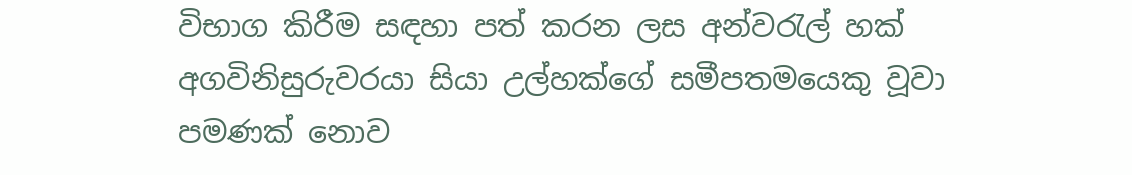විභාග කිරීම සඳහා පත් කරන ලස අන්වරැල් හක් අගවිනිසුරුවරයා සියා උල්හක්ගේ සමීපතමයෙකු වූවා පමණක් නොව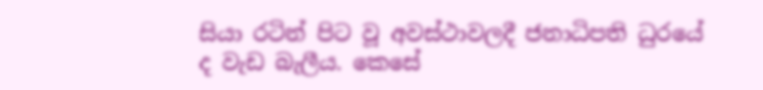සියා රටින් පිට වූ අවස්ථාවලදී ජනාධිපති ධුරයේ ද වැඩ බැලීය. කෙසේ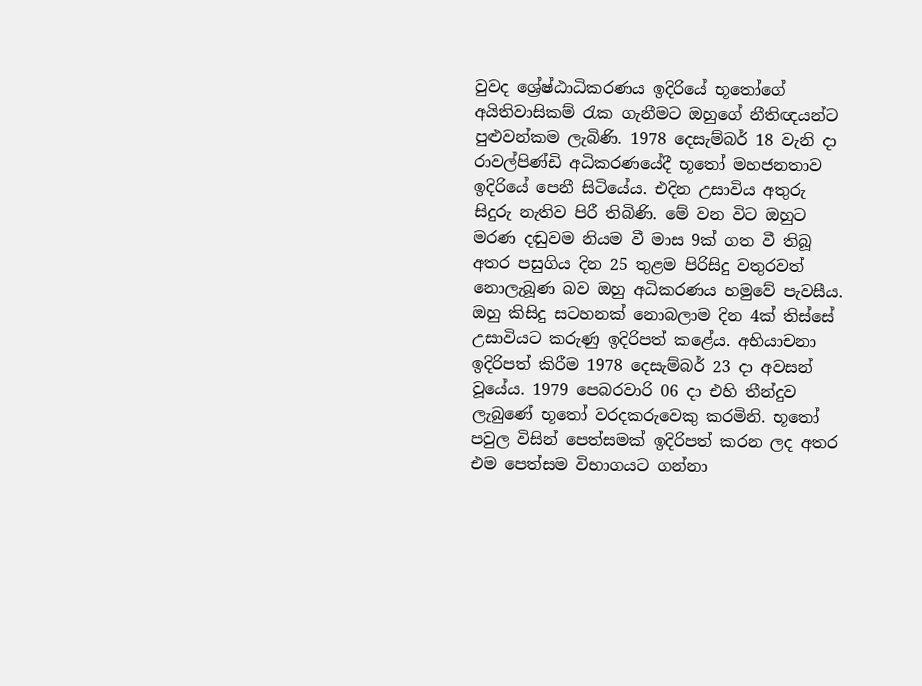වුවද ශ්‍රේෂ්ඨාධිකරණය ඉදිරියේ භූතෝගේ අයිතිවාසිකම් රැක ගැනීමට ඔහුගේ නීතිඥයන්ට පුළුවන්කම ලැබිණි. 1978 දෙසැම්බර් 18 වැනි දා රාවල්පිණ්ඩි අධිකරණයේදී භූතෝ මහජනතාව ඉදිරියේ පෙනී සිටියේය. එදින උසාවිය අතුරු සිදුරු නැතිව පිරී තිබිණි. මේ වන විට ඔහුට මරණ දඬුවම නියම වී මාස 9ක් ගත වී තිබූ අතර පසුගිය දින 25 තුළම පිරිසිදු වතුරවත් නොලැබූණ බව ඔහු අධිකරණය හමුවේ පැවසීය. ඔහු කිසිදු සටහනක් නොබලාම දින 4ක් තිස්සේ උසාවියට කරුණු ඉදිරිපත් කළේය. අභියාචනා ඉදිරිපත් කිරීම 1978 දෙසැම්බර් 23 දා අවසන් වූයේය. 1979 පෙබරවාරි 06 දා එහි තීන්දුව ලැබුණේ භූතෝ වරදකරුවෙකු කරමිනි. භූතෝ පවුල විසින් පෙත්සමක් ඉදිරිපත් කරන ලද අතර එම පෙත්සම විභාගයට ගන්නා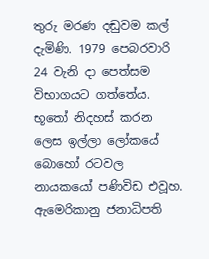තුරු මරණ දඬුවම කල් දැමිණි. 1979 පෙබරවාරි 24 වැනි දා පෙත්සම විභාගයට ගත්තේය. භූතෝ නිදහස් කරන ලෙස ඉල්ලා ලෝකයේ බොහෝ රටවල නායකයෝ පණිවිඩ එවූහ. ඇමෙරිකානු ජනාධිපති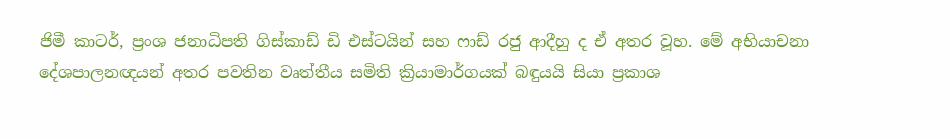ජිමී කාටර්, ප්‍රංශ ජනාධිපති ගිස්කාඩ් ඩි එස්ටයින් සහ ෆාඩ් රජු ආදීහු ද ඒ අතර වූහ. මේ අභියාචනා දේශපාලනඥයන් අතර පවතින වෘත්තීය සමිති ක්‍රියාමාර්ගයක් බඳුයයි සියා ප්‍රකාශ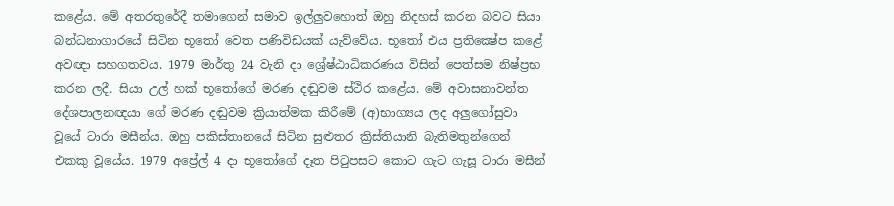කළේය. මේ අතරතුරේදී තමාගෙන් සමාව ඉල්ලුවහොත් ඔහු නිදහස් කරන බවට සියා බන්ධනාගාරයේ සිටින භූතෝ වෙත පණිවිඩයක් යැව්වේය. භූතෝ එය ප්‍රතික්‍ෂේප කළේ අවඥා සහගතවය. 1979 මාර්තු 24 වැනි දා ශ්‍රේෂ්ඨාධිකරණය විසින් පෙත්සම නිෂ්ප්‍රභ කරන ලදී. සියා උල් හක් භූතෝගේ මරණ දඬුවම ස්ථිර කළේය. මේ අවාසනාවන්ත දේශපාලනඥයා ගේ මරණ දඬුවම ක්‍රියාත්මක කිරීමේ (අ)භාග්‍යය ලද අලුගෝසුවා වූයේ ටාරා මසීන්ය. ඔහු පකිස්තානයේ සිටින සුළුතර ක්‍රිස්තියානි බැතිමතුන්ගෙන් එකකු වූයේය. 1979 අප්‍රේල් 4 දා භූතෝගේ දෑත පිටුපසට කොට ගැට ගැසූ ටාරා මසීන්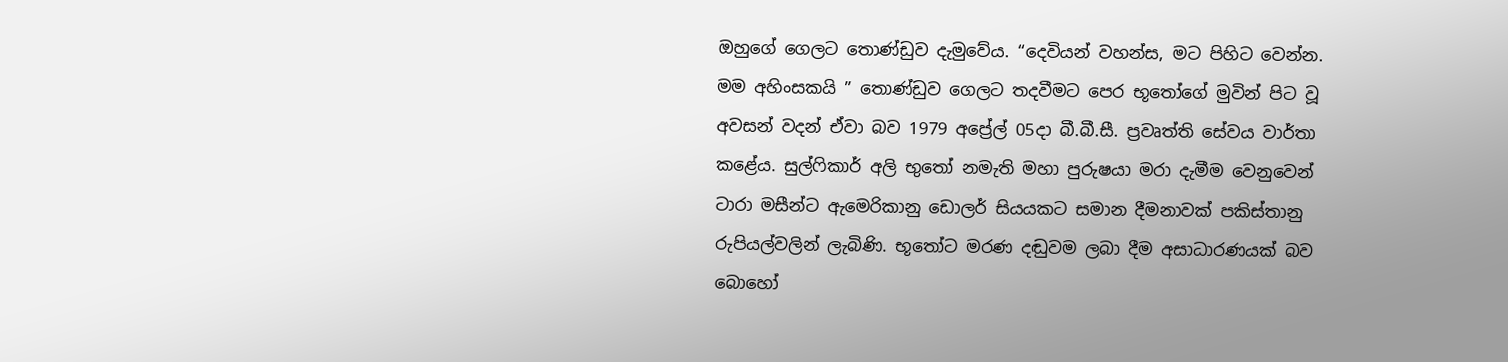ඔහුගේ ගෙලට තොණ්ඩුව දැමුවේය. “දෙවියන් වහන්ස, මට පිහිට වෙන්න. මම අහිංසකයි ” තොණ්ඩුව ගෙලට තදවීමට පෙර භූතෝගේ මුවින් පිට වූ අවසන් වදන් ඒවා බව 1979 අප්‍රේල් 05දා බී.බී.සී. ප්‍රවෘත්ති සේවය වාර්තා කළේය. සුල්ෆිකාර් අලි භුතෝ නමැති මහා පුරුෂයා මරා දැමීම වෙනුවෙන් ටාරා මසීන්ට ඇමෙරිකානු ඩොලර් සියයකට සමාන දීමනාවක් පකිස්තානු රුපියල්වලින් ලැබිණි. භූතෝට මරණ දඬුවම ලබා දීම අසාධාරණයක් බව බොහෝ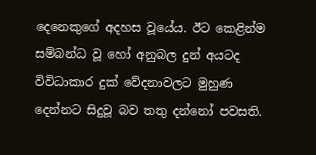දෙනෙකුගේ අදහස වූයේය. ඊට කෙළින්ම සම්බන්ධ වූ හෝ අනුබල දුන් අයටද විවිධාකාර දුක් වේදනාවලට මුහුණ දෙන්නට සිදුවූ බව තතු දන්නෝ පවසති.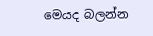මෙයද බලන්න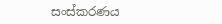සංස්කරණය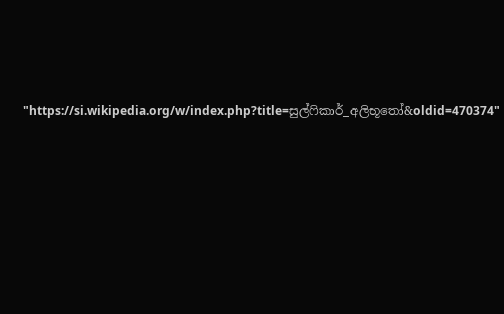"https://si.wikipedia.org/w/index.php?title=සුල්ෆිකාර්_අලිභූතෝ&oldid=470374"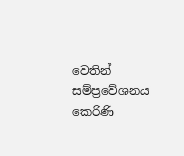වෙතින් සම්ප්‍රවේශනය කෙරිණි